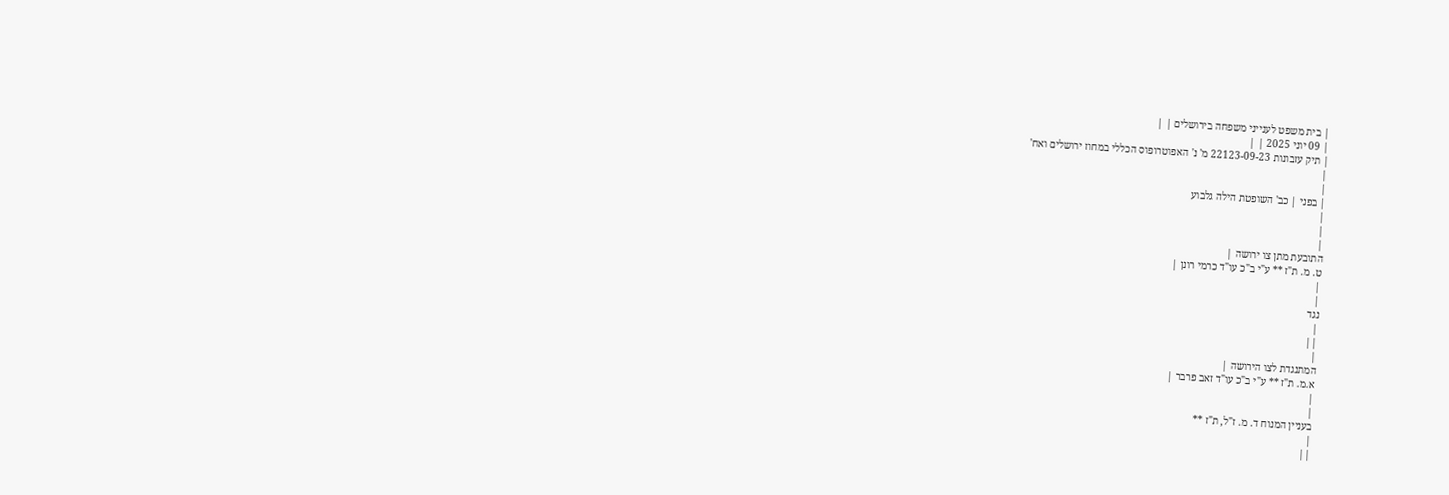| בית משפט לענייני משפחה בירושלים | |
| 09 יוני 2025 | |
| תיק עזבונות 22123-09-23 מ' נ' האפוטרופוס הכללי במחוז ירושלים ואח'
|
|
| בפני | כב' השופטת הילה גלבוע
|
|
|
התובעת מתן צו ירושה |
ט. מ. ת"ז ** ע"י ב"כ עו"ד כרמי רונן |
|
|
נגד
|
||
|
המתנגדת לצו הירושה |
א.מ. ת"ז ** ע"י ב"כ עו"ד זאב פרבר |
|
|
בעניין המנוח ד. מ. ז"ל, ת"ז **
|
||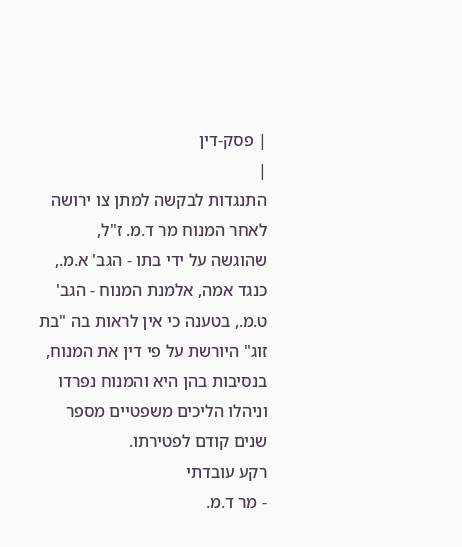| פסק-דין
|
התנגדות לבקשה למתן צו ירושה לאחר המנוח מר ד.מ. ז"ל, שהוגשה על ידי בתו - הגב' א.מ., כנגד אמה, אלמנת המנוח - הגב' ט.מ., בטענה כי אין לראות בה "בת זוג" היורשת על פי דין את המנוח, בנסיבות בהן היא והמנוח נפרדו וניהלו הליכים משפטיים מספר שנים קודם לפטירתו.
רקע עובדתי
- מר ד.מ.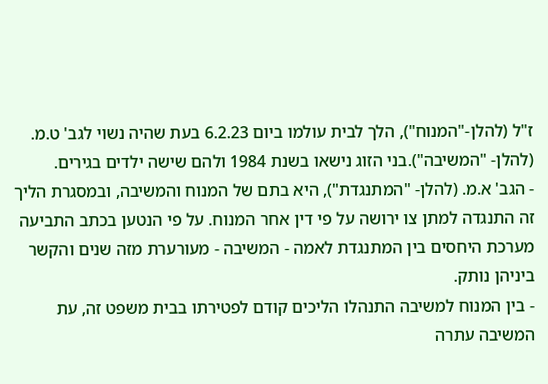ז"ל (להלן-"המנוח"), הלך לבית עולמו ביום 6.2.23 בעת שהיה נשוי לגב' ט.מ. (להלן- "המשיבה").בני הזוג נישאו בשנת 1984 ולהם שישה ילדים בגירים.
- הגב' א.מ. (להלן- "המתנגדת"), היא בתם של המנוח והמשיבה, ובמסגרת הליך זה התנגדה למתן צו ירושה על פי דין אחר המנוח. על פי הנטען בכתב התביעה מערכת היחסים בין המתנגדת לאמה - המשיבה - מעורערת מזה שנים והקשר ביניהן נותק.
- בין המנוח למשיבה התנהלו הליכים קודם לפטירתו בבית משפט זה, עת המשיבה עתרה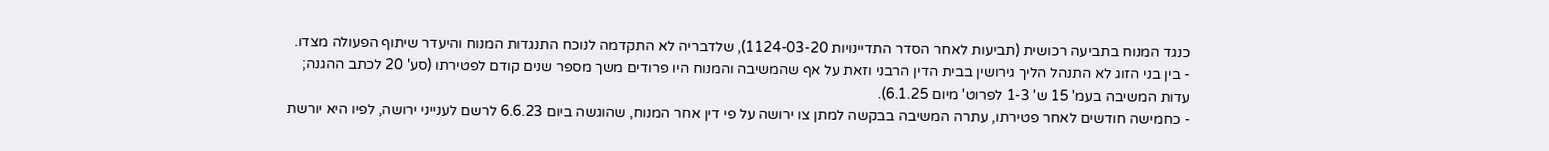כנגד המנוח בתביעה רכושית (תביעות לאחר הסדר התדיינויות 1124-03-20), שלדבריה לא התקדמה לנוכח התנגדות המנוח והיעדר שיתוף הפעולה מצדו.
- בין בני הזוג לא התנהל הליך גירושין בבית הדין הרבני וזאת על אף שהמשיבה והמנוח היו פרודים משך מספר שנים קודם לפטירתו (סע' 20 לכתב ההגנה; עדות המשיבה בעמ' 15 ש' 1-3 לפרוט' מיום 6.1.25).
- כחמישה חודשים לאחר פטירתו, עתרה המשיבה בבקשה למתן צו ירושה על פי דין אחר המנוח, שהוגשה ביום 6.6.23 לרשם לענייני ירושה, לפיו היא יורשת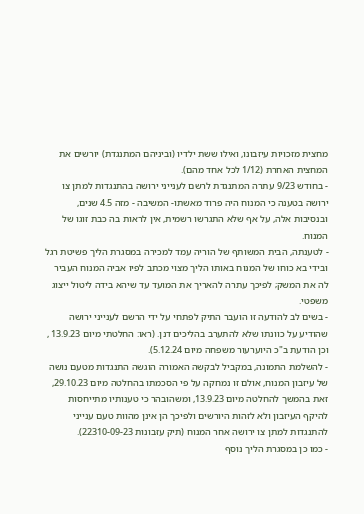מחצית מזכויות עיזבונו, ואילו ששת ילדיו (וביניהם המתנגדת) יורשים את המחצית האחרת (1/12 לכל אחד מהם).
- בחודש 9/23 עתרה המתנגדת לרשם לענייני ירושה בהתנגדות למתן צו ירושה בטענה כי המנוח היה פרוד מאשתו- המשיבה - מזה 4.5 שנים, ובנסיבות אלה, על אף שלא התגרשו רשמית, אין לראות בה כבת זוגו של המנוח.
- לטענתה, הבית המשותף של הוריה עמד למכירה במסגרת הליך פשיטת רגל ובידי בא כוחו של המנוח באותו הליך מצוי מכתב לפיו אביה המנוח העביר לה את המשק; לפיכך עתרה להאריך את המועד עד שיהא בידה ליטול ייצוג משפטי.
- בשים לב להודעה זו הועבר התיק לפתחי על ידי הרשם לענייני ירושה שהודיע על כוונתו שלא להתערב בהליכים דנן. (ראו: החלטתי מיום 13.9.23 , וכן הודעת ב"כ היוערעור משפחה מיום 5.12.24).
- להשלמת התמונה, במקביל לבקשה האמורה הוגשה התנגדות מטעם נושה של עיזבון המנוח, אולם זו נמחקה על פי הסכמתו בהחלטה מיום 29.10.23, זאת בהמשך להחלטה מיום 13.9.23, ומשהובהר כי טענותיו מתייחסות להיקף העיזבון ולא לזהות היורשים ולפיכך הן אינן מהוות טעם ענייני להתנגדות למתן צו ירושה אחר המנוח (תיק עזבונות 22310-09-23).
- כמו כן במסגרת הליך נוסף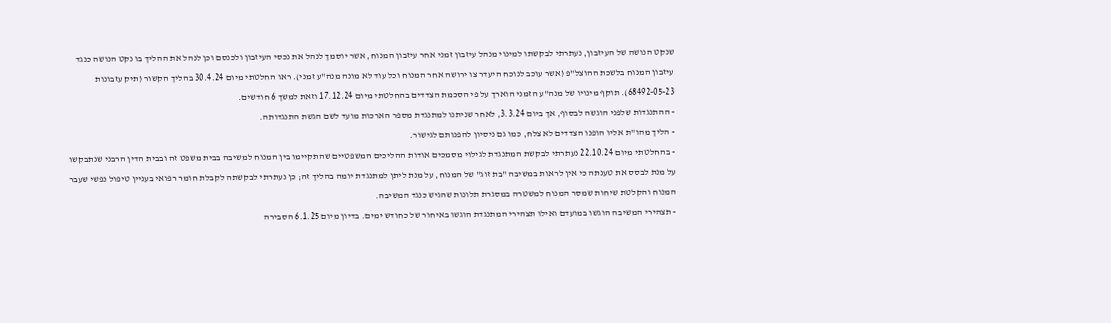שנקט הנושה של העיזבון, נעתרתי לבקשתו למינוי מנהל עיזבון זמני אחר עיזבון המנוח, אשר יוסמך לנהל את נכסי העיזבון ולכנסם וכן לנהל את ההליך בו נקט הנושה כנגד עיזבון המנוח בלשכת ההוצל"פ (אשר עוכב לנוכח היעדר צו ירושה אחר המנוח וכל עוד לא מונה מנה"ע זמני). ראו החלטתי מיום 30.4.24 בהליך הקשור (תיק עזבונות 68492-05-23). תוקף מינויו של מנה"ע הזמני הוארך על פי הסכמת הצדדים בהחלטתי מיום 17.12.24 וזאת למשך 6 חודשים.
- ההתנגדות שלפני הוגשה לבסוף, אך ביום 3.3.24, לאחר שניתנו למתנגדת מספר הארכות מועד לשם הגשת התנגדותה.
- הליך מהו"ת אליו הופנו הצדדים לא צלח, כמו גם ניסיון להפנותם לגישור.
- בהחלטתי מיום 22.10.24 נעתרתי לבקשת המתנגדת לגילוי מסמכים אודות ההליכים המשפטיים שהתקיימו בין המנוח למשיבה בבית משפט זה ובבית הדין הרבני שנתבקשו על מנת לבסס את טענתה כי אין לראות במשיבה "בת זוג" של המנוח, על מנת ליתן למתנגדת יומה בהליך זה; כן נעתרתי לבקשתה לקבלת חומר רפואי בעניין טיפול נפשי שעבר המנוח והקלטת שיחות שמסר המנוח למשטרה במסגרת תלונות שהגיש כנגד המשיבה.
- תצהירי המשיבה הוגשו במועדם ואילו תצהירי המתנגדת הוגשו באיחור של כחודש ימים. בדיון מיום 6.1.25 הסבירה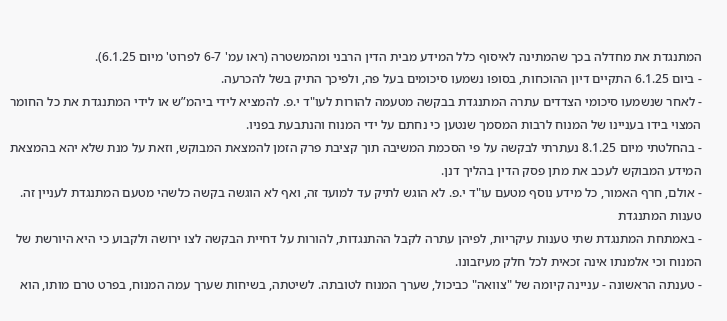המתנגדת את מחדלה בכך שהמתינה לאיסוף כלל המידע מבית הדין הרבני ומהמשטרה (ראו עמ' 6-7 לפרוט' מיום 6.1.25).
- ביום 6.1.25 התקיים דיון ההוכחות, בסופו נשמעו סיכומים בעל פה, ולפיכך התיק בשל להכרעה.
- לאחר שנשמעו סיכומי הצדדים עתרה המתנגדת בבקשה מטעמה להורות לעו"ד י.פ. להמציא לידי ביהמ”ש או לידי המתנגדת את כל החומר המצוי בידו בעניינו של המנוח לרבות המסמך שנטען כי נחתם על ידי המנוח והנתבעת בפניו.
- בהחלטתי מיום 8.1.25 נעתרתי לבקשה על פי הסכמת המשיבה תוך קציבת פרק הזמן להמצאת המבוקש, וזאת על מנת שלא יהא בהמצאת המידע המבוקש לעכב את מתן פסק הדין בהליך דנן.
- אולם, חרף האמור, כל מידע נוסף מטעם עו"ד י.פ. לא הוגש לתיק עד למועד זה, ואף לא הוגשה בקשה כלשהי מטעם המתנגדת לעניין זה.
טענות המתנגדת
- באמתחת המתנגדת שתי טענות עיקריות, לפיהן עתרה לקבל ההתנגדות, להורות על דחיית הבקשה לצו ירושה ולקבוע כי היא היורשת של המנוח וכי אלמנתו אינה זכאית לכל חלק מעיזבונו.
- טענתה הראשונה - עניינה קיומה של "צוואה" כביכול, שערך המנוח לטובתה. לשיטתה, בשיחות שערך עמה המנוח, בפרט טרם מותו, הוא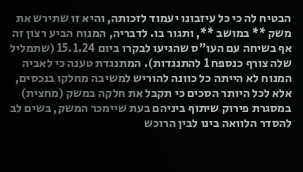הבטיח לה כי כל עיזבונו יעמוד לזכותה, והיא זו שתירש את משק ** במושב **, ותגור בו. לדבריה, המנוח הביע רצון זה אף בשיחה עם העו"ס שהגיעו לבקרו ביום 15.1.24 (שתמליל שלה צורף כנספח 1 להתנגדות). המתנגדת טענה כי לאביה המנוח לא הייתה כל כוונה להוריש למשיבה מחלקו בנכסים, אלא לכל היותר הסכים כי תקבל את חלקה במשק (מחצית) במסגרת פירוק שיתוף ביניהם בעת שיימכר המשק, בשים לב להסדר הלוואה בינו לבין הרוכש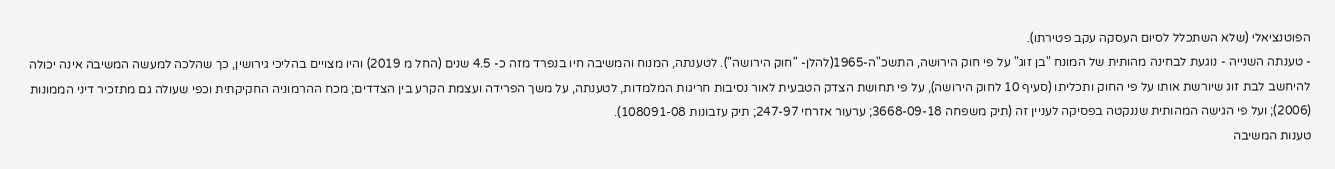הפוטנציאלי (שלא השתכלל לסיום העסקה עקב פטירתו).
- טענתה השנייה - נוגעת לבחינה מהותית של המונח "בן זוג" על פי חוק הירושה, התשכ"ה-1965(להלן- "חוק הירושה"). לטענתה, המנוח והמשיבה חיו בנפרד מזה כ- 4.5 שנים (החל מ 2019) והיו מצויים בהליכי גירושין, כך שהלכה למעשה המשיבה אינה יכולה להיחשב לבת זוג שיורשת אותו על פי החוק ותכליתו (סעיף 10 לחוק הירושה), על פי תחושת הצדק הטבעית לאור נסיבות חריגות המלמדות, לטענתה, על משך הפרידה ועצמת הקרע בין הצדדים; מכח ההרמוניה החקיקתית וכפי שעולה גם מתזכיר דיני הממונות (2006); ועל פי הגישה המהותית שננקטה בפסיקה לעניין זה (תיק משפחה 3668-09-18; ערעור אזרחי 247-97; תיק עזבונות 108091-08).
טענות המשיבה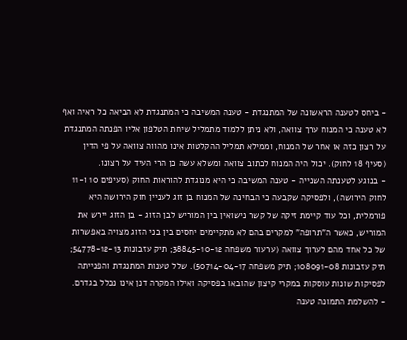- ביחס לטענה הראשונה של המתנגדת - טענה המשיבה כי המתנגדת לא הביאה כל ראיה ואף לא טענה כי המנוח ערך צוואה, ולא ניתן ללמוד מתמליל שיחת הטלפון אליו הפנתה המתנגדת על רצון כזה או אחר של המנוח, וממילא תמליל ההקלטות אינו מהווה צוואה על פי הדין (סעיף 18 לחוק). יכול היה המנוח לכתוב צוואה ומשלא עשה כן הרי העיד על רצונו.
- בנוגע לטענתה השנייה - טענה המשיבה כי היא מנוגדת להוראות החוק (סעיפים 10 ו-11 לחוק הירושה), ולפסיקה שקבעה כי הבחינה של המנוח בן זוג לעניין חוק הירושה היא פורמלית, וכל עוד קיימת זיקה של קשר נישואין בין המוריש לבן הזוג - בן הזוג יירש את המוריש, כאשר ה"תרופה" למקרים בהם לא מתקיימים יחסים בין בני הזוג מצויה באפשרות של כל אחד מהם לערוך צוואה (ערעור משפחה 38845-10-12; תיק עזבונות 54778-12-13; תיק עזבונות 108091-08; תיק משפחה 50714-04-17). שלל טענות המתנגדת והפנייתה לפסיקות שונות עוסקות במקרי קיצון שהובאו בפסיקה ואילו המקרה דנן אינו נכלל בגדרם.
- להשלמת התמונה טענה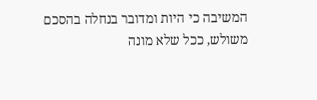המשיבה כי היות ומדובר בנחלה בהסכם משולש, ככל שלא מונה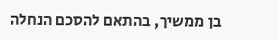בן ממשיך, בהתאם להסכם הנחלה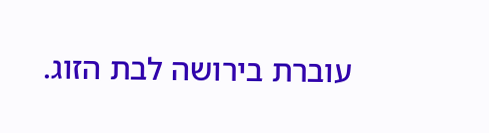עוברת בירושה לבת הזוג.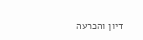דיון והכרעה